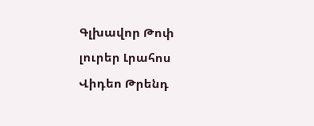Գլխավոր Թոփ լուրեր Լրահոս Վիդեո Թրենդ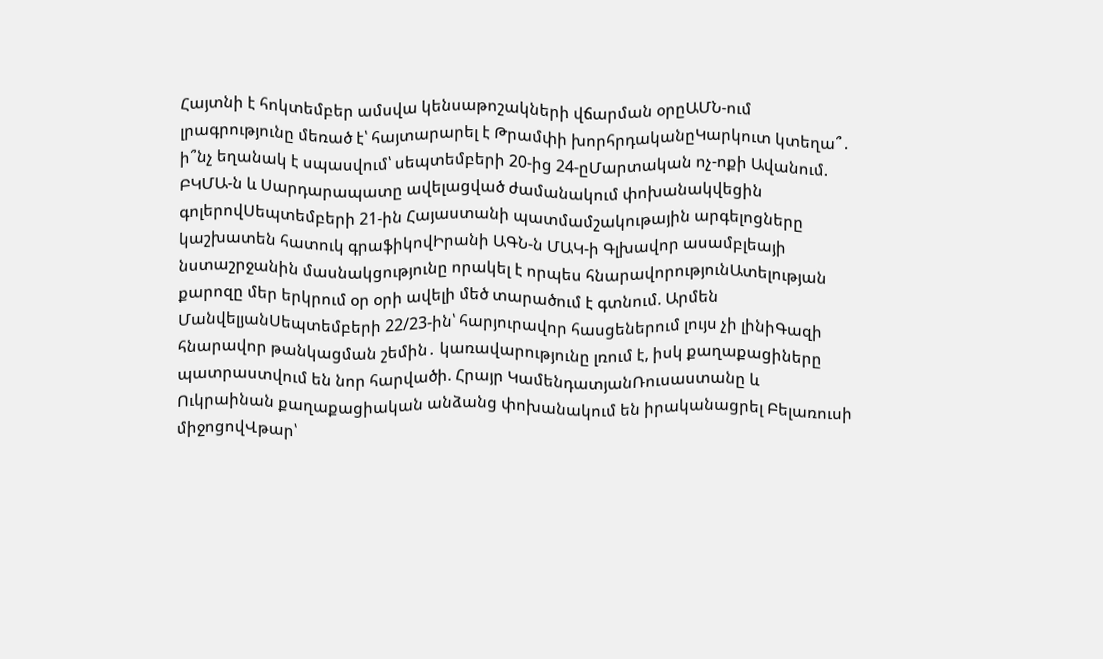Հայտնի է հոկտեմբեր ամսվա կենսաթոշակների վճարման օրըԱՄՆ-ում լրագրությունը մեռած է՝ հայտարարել է Թրամփի խորհրդականըԿարկուտ կտեղա՞․ ի՞նչ եղանակ է սպասվում՝ սեպտեմբերի 20-ից 24-ըՄարտական ոչ-ոքի Ավանում. ԲԿՄԱ-ն և Սարդարապատը ավելացված ժամանակում փոխանակվեցին գոլերովՍեպտեմբերի 21-ին Հայաստանի պատմամշակութային արգելոցները կաշխատեն հատուկ գրաֆիկովԻրանի ԱԳՆ-ն ՄԱԿ-ի Գլխավոր ասամբլեայի նստաշրջանին մասնակցությունը որակել է որպես հնարավորությունԱտելության քարոզը մեր երկրում օր օրի ավելի մեծ տարածում է գտնում. Արմեն ՄանվելյանՍեպտեմբերի 22/23-ին՝ հարյուրավոր հասցեներում լույս չի լինիԳազի հնարավոր թանկացման շեմին․ կառավարությունը լռում է, իսկ քաղաքացիները պատրաստվում են նոր հարվածի. Հրայր ԿամենդատյանՌուսաստանը և Ուկրաինան քաղաքացիական անձանց փոխանակում են իրականացրել Բելառուսի միջոցովՎթար՝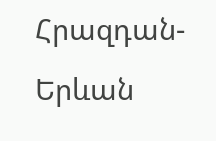Հրազդան-Երևան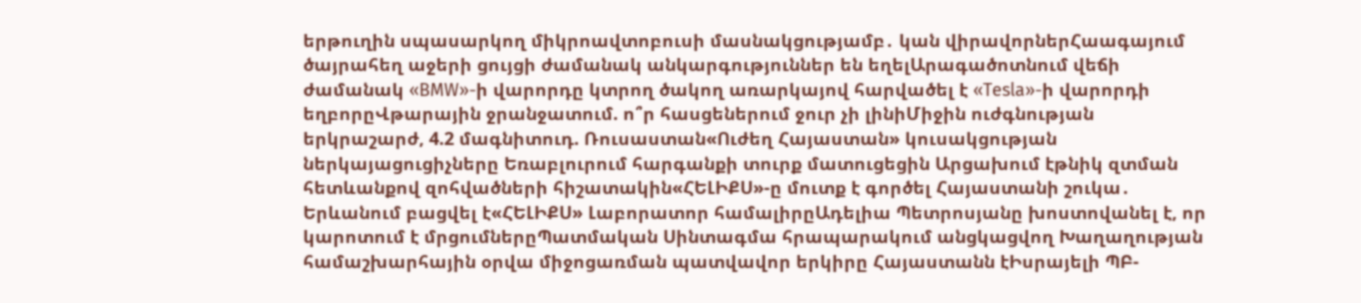երթուղին սպասարկող միկրոավտոբուսի մասնակցությամբ․ կան վիրավորներՀաագայում ծայրահեղ աջերի ցույցի ժամանակ անկարգություններ են եղելԱրագածոտնում վեճի ժամանակ «BMW»-ի վարորդը կտրող ծակող առարկայով հարվածել է «Tesla»-ի վարորդի եղբորըՎթարային ջրանջատում. ո՞ր հասցեներում ջուր չի լինիՄիջին ուժգնության երկրաշարժ, 4.2 մագնիտուդ. Ռուսաստան«Ուժեղ Հայաստան» կուսակցության ներկայացուցիչները Եռաբլուրում հարգանքի տուրք մատուցեցին Արցախում էթնիկ զտման հետևանքով զոհվածների հիշատակին«ՀԵԼԻՔՍ»-ը մուտք է գործել Հայաստանի շուկա․ Երևանում բացվել է«ՀԵԼԻՔՍ» Լաբորատոր համալիրըԱդելիա Պետրոսյանը խոստովանել է, որ կարոտում է մրցումներըՊատմական Սինտագմա հրապարակում անցկացվող Խաղաղության համաշխարհային օրվա միջոցառման պատվավոր երկիրը Հայաստանն էԻսրայելի ՊԲ-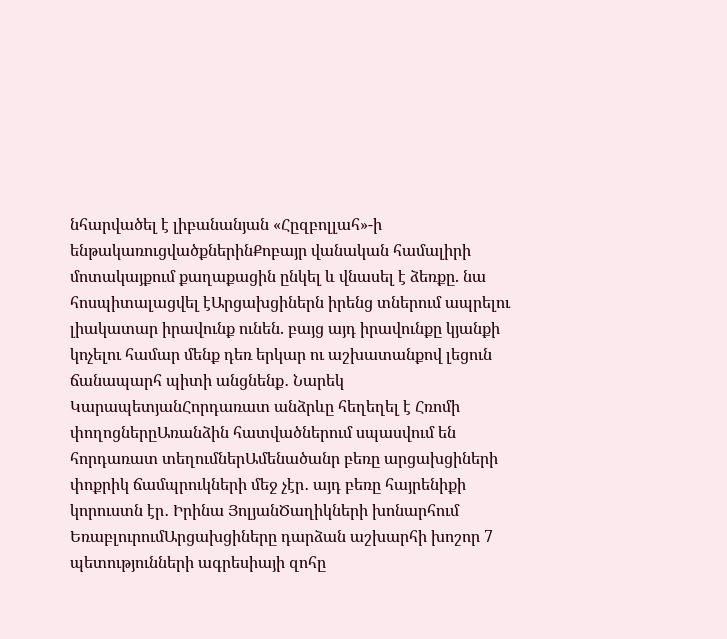նհարվածել է լիբանանյան «Հըզբոլլահ»-ի ենթակառուցվածքներինՔոբայր վանական համալիրի մոտակայքում քաղաքացին ընկել և վնասել է ձեռքը. նա հոսպիտալացվել էԱրցախցիներն իրենց տներում ապրելու լիակատար իրավունք ունեն. բայց այդ իրավունքը կյանքի կոչելու համար մենք դեռ երկար ու աշխատանքով լեցուն ճանապարհ պիտի անցնենք․ Նարեկ ԿարապետյանՀորդառատ անձրևը հեղեղել է Հռոմի փողոցներըԱռանձին հատվածներում սպասվում են հորդառատ տեղումներԱմենածանր բեռը արցախցիների փոքրիկ ճամպրուկների մեջ չէր․ այդ բեռը հայրենիքի կորուստն էր․ Իրինա ՅոլյանԾաղիկների խոնարհում ԵռաբլուրումԱրցախցիները դարձան աշխարհի խոշոր 7 պետությունների ագրեսիայի զոհը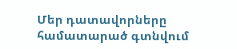Մեր դատավորները համատարած գտնվում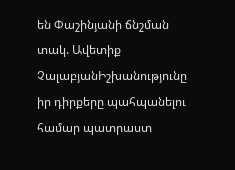են Փաշինյանի ճնշման տակ. Ավետիք ՉալաբյանԻշխանությունը իր դիրքերը պահպանելու համար պատրաստ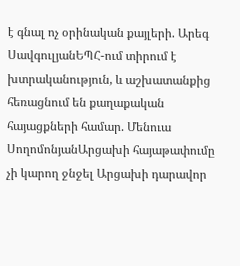է գնալ ոչ օրինական քայլերի. Արեգ ՍավգուլյանԵՊՀ-ում տիրում է խտրականություն, և աշխատանքից հեռացնում են քաղաքական հայացքների համար. Մենուա ՍողոմոնյանԱրցախի հայաթափումը չի կարող ջնջել Արցախի դարավոր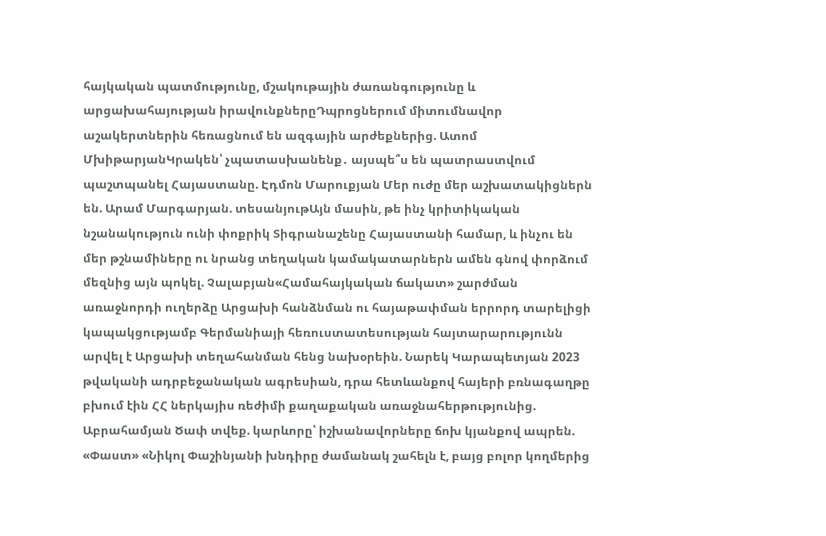հայկական պատմությունը, մշակութային ժառանգությունը և արցախահայության իրավունքներըԴպրոցներում միտումնավոր աշակերտներին հեռացնում են ազգային արժեքներից. Ատոմ ՄխիթարյանԿրակեն՝ չպատասխանենք․ այսպե՞ս են պատրաստվում պաշտպանել Հայաստանը. Էդմոն Մարուքյան Մեր ուժը մեր աշխատակիցներն են. Արամ Մարգարյան. տեսանյութԱյն մասին, թե ինչ կրիտիկական նշանակություն ունի փոքրիկ Տիգրանաշենը Հայաստանի համար, և ինչու են մեր թշնամիները ու նրանց տեղական կամակատարներն ամեն գնով փորձում մեզնից այն պոկել. Չալաբյան«Համահայկական ճակատ» շարժման առաջնորդի ուղերձը Արցախի հանձնման ու հայաթափման երրորդ տարելիցի կապակցությամբ Գերմանիայի հեռուստատեսության հայտարարությունն արվել է Արցախի տեղահանման հենց նախօրեին. Նարեկ Կարապետյան 2023 թվականի ադրբեջանական ագրեսիան, դրա հետևանքով հայերի բռնագաղթը բխում էին ՀՀ ներկայիս ռեժիմի քաղաքական առաջնահերթությունից. Աբրահամյան Ծափ տվեք. կարևորը՝ իշխանավորները ճոխ կյանքով ապրեն. «Փաստ» «Նիկոլ Փաշինյանի խնդիրը ժամանակ շահելն է, բայց բոլոր կողմերից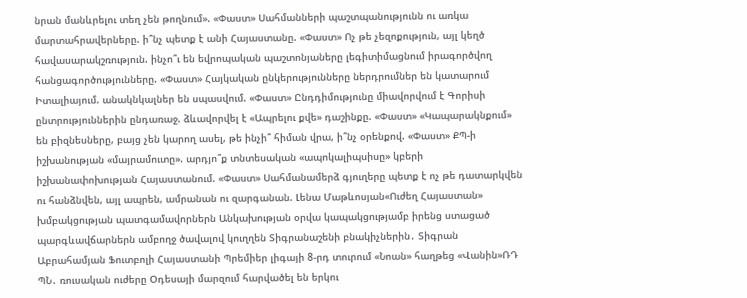նրան մանևրելու տեղ չեն թողնում». «Փաստ» Սահմանների պաշտպանությունն ու առկա մարտահրավերները. ի՞նչ պետք է անի Հայաստանը. «Փաստ» Ոչ թե չեզոքություն, այլ կեղծ հավասարակշռություն. ինչո՞ւ են եվրոպական պաշտոնյաները լեգիտիմացնում իրագործվող հանցագործությունները. «Փաստ» Հայկական ընկերությունները ներդրումներ են կատարում Իտալիայում. անակնկալներ են սպասվում. «Փաստ» Ընդդիմությունը միավորվում է Գորիսի ընտրություններին ընդառաջ. ձևավորվել է «Ապրելու քվե» դաշինքը. «Փաստ» «Կապարակնքում» են բիզնեսները, բայց չեն կարող ասել, թե ինչի՞ հիման վրա, ի՞նչ օրենքով. «Փաստ» ՔՊ-ի իշխանության «մայրամուտը». արդյո՞ք տնտեսական «ապոկալիպսիսը» կբերի իշխանափոխության Հայաստանում. «Փաստ» Սահմանամերձ գյուղերը պետք է ոչ թե դատարկվեն ու հանձնվեն, այլ ապրեն, ամրանան ու զարգանան. Լենա Մաթևոսյան«Ուժեղ Հայաստան» խմբակցության պատգամավորներն Անկախության օրվա կապակցությամբ իրենց ստացած պարգևավճարներն ամբողջ ծավալով կուղղեն Տիգրանաշենի բնակիչներին․ Տիգրան Աբրահամյան Ֆուտբոլի Հայաստանի Պրեմիեր լիգայի 8-րդ տուրում «Նոան» հաղթեց «Վանին»ՌԴ ՊՆ․ ռուսական ուժերը Օդեսայի մարզում հարվածել են երկու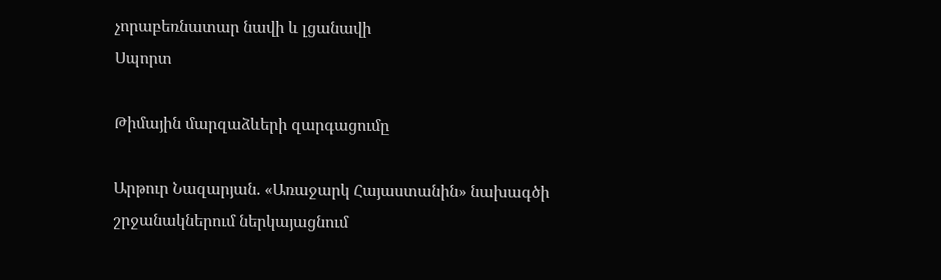չորաբեռնատար նավի և լցանավի
Սպորտ

Թիմային մարզաձևերի զարգացումը

Արթուր Նազարյան. «Առաջարկ Հայաստանին» նախագծի շրջանակներում ներկայացնում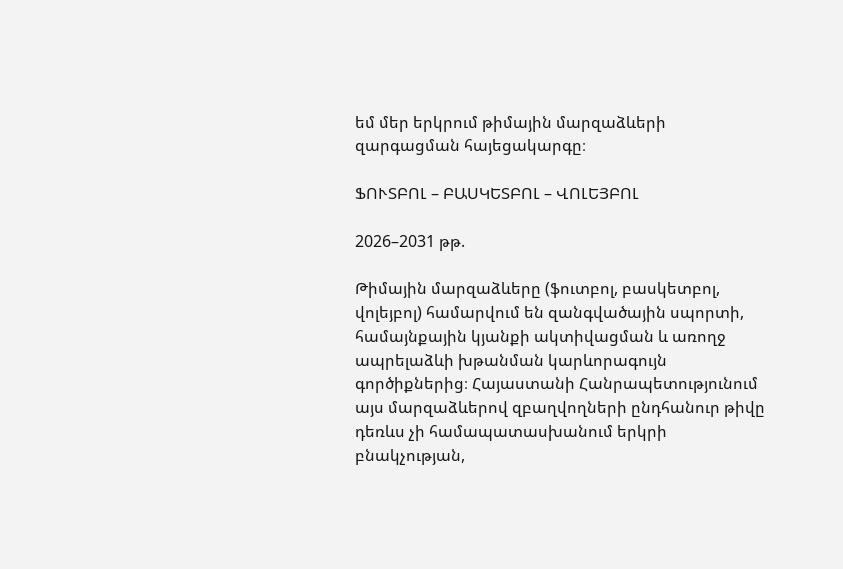եմ մեր երկրում թիմային մարզաձևերի զարգացման հայեցակարգը։

ՖՈՒՏԲՈԼ – ԲԱՍԿԵՏԲՈԼ – ՎՈԼԵՅԲՈԼ

2026–2031 թթ.

Թիմային մարզաձևերը (ֆուտբոլ, բասկետբոլ, վոլեյբոլ) համարվում են զանգվածային սպորտի, համայնքային կյանքի ակտիվացման և առողջ ապրելաձևի խթանման կարևորագույն գործիքներից։ Հայաստանի Հանրապետությունում այս մարզաձևերով զբաղվողների ընդհանուր թիվը դեռևս չի համապատասխանում երկրի բնակչության,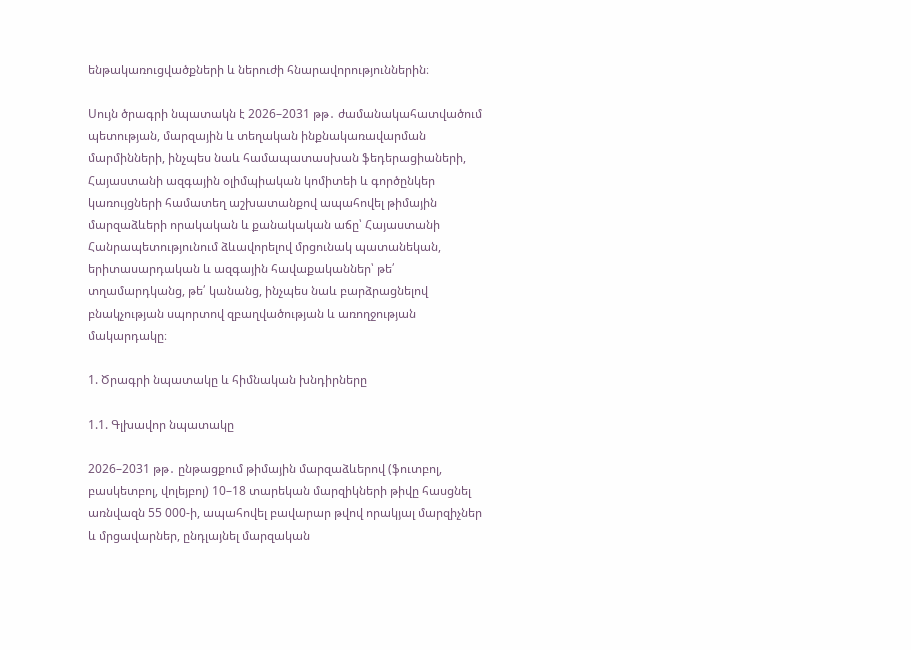ենթակառուցվածքների և ներուժի հնարավորություններին։

Սույն ծրագրի նպատակն է 2026–2031 թթ․ ժամանակահատվածում պետության, մարզային և տեղական ինքնակառավարման մարմինների, ինչպես նաև համապատասխան ֆեդերացիաների, Հայաստանի ազգային օլիմպիական կոմիտեի և գործընկեր կառույցների համատեղ աշխատանքով ապահովել թիմային մարզաձևերի որակական և քանակական աճը՝ Հայաստանի Հանրապետությունում ձևավորելով մրցունակ պատանեկան, երիտասարդական և ազգային հավաքականներ՝ թե՛ տղամարդկանց, թե՛ կանանց, ինչպես նաև բարձրացնելով բնակչության սպորտով զբաղվածության և առողջության մակարդակը։

1. Ծրագրի նպատակը և հիմնական խնդիրները

1.1. Գլխավոր նպատակը

2026–2031 թթ․ ընթացքում թիմային մարզաձևերով (ֆուտբոլ, բասկետբոլ, վոլեյբոլ) 10–18 տարեկան մարզիկների թիվը հասցնել առնվազն 55 000-ի, ապահովել բավարար թվով որակյալ մարզիչներ և մրցավարներ, ընդլայնել մարզական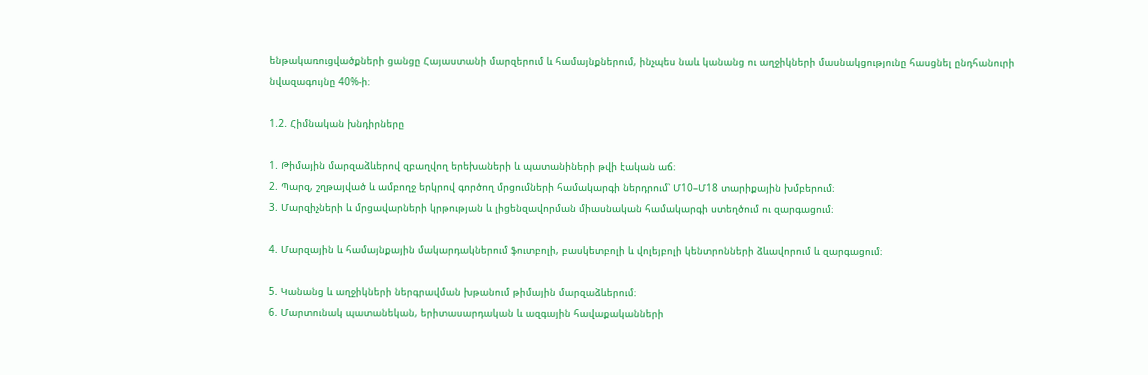ենթակառուցվածքների ցանցը Հայաստանի մարզերում և համայնքներում, ինչպես նաև կանանց ու աղջիկների մասնակցությունը հասցնել ընդհանուրի նվազագույնը 40%-ի։

1.2. Հիմնական խնդիրները

1. Թիմային մարզաձևերով զբաղվող երեխաների և պատանիների թվի էական աճ։
2. Պարզ, շղթայված և ամբողջ երկրով գործող մրցումների համակարգի ներդրում՝ Մ10–Մ18 տարիքային խմբերում։
3. Մարզիչների և մրցավարների կրթության և լիցենզավորման միասնական համակարգի ստեղծում ու զարգացում։

4. Մարզային և համայնքային մակարդակներում ֆուտբոլի, բասկետբոլի և վոլեյբոլի կենտրոնների ձևավորում և զարգացում։

5. Կանանց և աղջիկների ներգրավման խթանում թիմային մարզաձևերում։
6. Մարտունակ պատանեկան, երիտասարդական և ազգային հավաքականների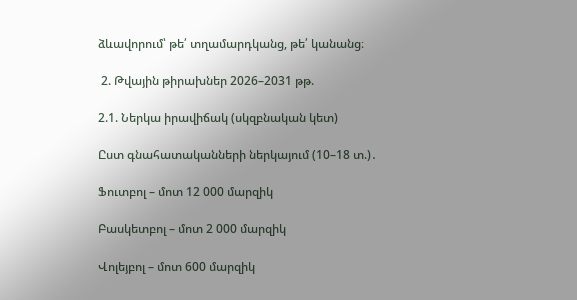ձևավորում՝ թե՛ տղամարդկանց, թե՛ կանանց։

 2. Թվային թիրախներ 2026–2031 թթ.

2.1. Ներկա իրավիճակ (սկզբնական կետ)

Ըստ գնահատականների ներկայում (10–18 տ.)․

Ֆուտբոլ – մոտ 12 000 մարզիկ

Բասկետբոլ – մոտ 2 000 մարզիկ

Վոլեյբոլ – մոտ 600 մարզիկ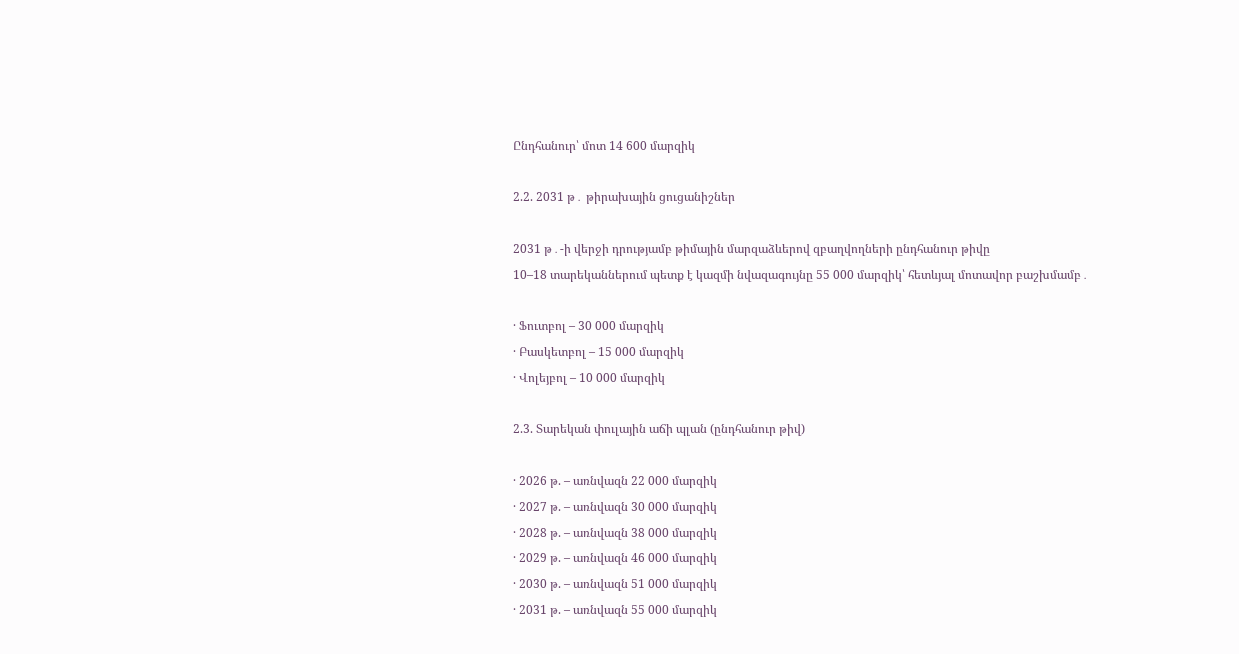Ընդհանուր՝ մոտ 14 600 մարզիկ

2.2. 2031 թ․ թիրախային ցուցանիշներ

2031 թ․-ի վերջի դրությամբ թիմային մարզաձևերով զբաղվողների ընդհանուր թիվը
10–18 տարեկաններում պետք է կազմի նվազագույնը 55 000 մարզիկ՝ հետևյալ մոտավոր բաշխմամբ․

· Ֆուտբոլ – 30 000 մարզիկ
· Բասկետբոլ – 15 000 մարզիկ
· Վոլեյբոլ – 10 000 մարզիկ

2.3. Տարեկան փուլային աճի պլան (ընդհանուր թիվ)

· 2026 թ. – առնվազն 22 000 մարզիկ
· 2027 թ. – առնվազն 30 000 մարզիկ
· 2028 թ. – առնվազն 38 000 մարզիկ
· 2029 թ. – առնվազն 46 000 մարզիկ
· 2030 թ. – առնվազն 51 000 մարզիկ
· 2031 թ. – առնվազն 55 000 մարզիկ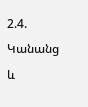2.4. Կանանց և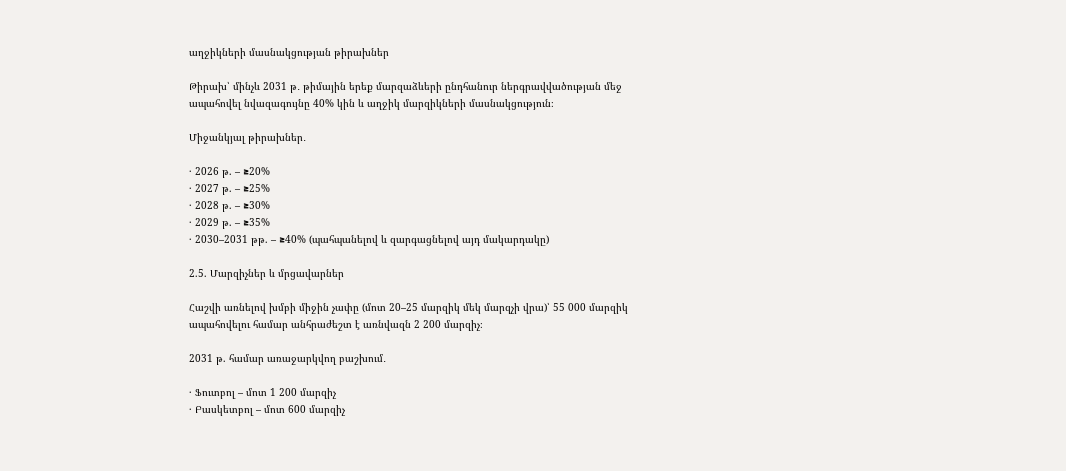աղջիկների մասնակցության թիրախներ

Թիրախ՝ մինչև 2031 թ․ թիմային երեք մարզաձևերի ընդհանուր ներգրավվածության մեջ ապահովել նվազագույնը 40% կին և աղջիկ մարզիկների մասնակցություն։

Միջանկյալ թիրախներ․

· 2026 թ. – ≥20%
· 2027 թ. – ≥25%
· 2028 թ. – ≥30%
· 2029 թ. – ≥35%
· 2030–2031 թթ. – ≥40% (պահպանելով և զարգացնելով այդ մակարդակը)

2.5. Մարզիչներ և մրցավարներ

Հաշվի առնելով խմբի միջին չափը (մոտ 20–25 մարզիկ մեկ մարզչի վրա)՝ 55 000 մարզիկ ապահովելու համար անհրաժեշտ է առնվազն 2 200 մարզիչ։

2031 թ. համար առաջարկվող բաշխում․

· Ֆուտբոլ – մոտ 1 200 մարզիչ
· Բասկետբոլ – մոտ 600 մարզիչ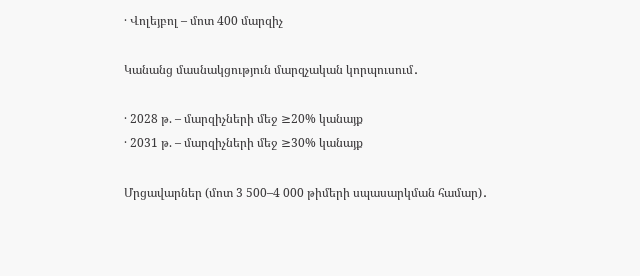· Վոլեյբոլ – մոտ 400 մարզիչ

Կանանց մասնակցություն մարզչական կորպուսում․

· 2028 թ. – մարզիչների մեջ ≥20% կանայք
· 2031 թ. – մարզիչների մեջ ≥30% կանայք

Մրցավարներ (մոտ 3 500–4 000 թիմերի սպասարկման համար)․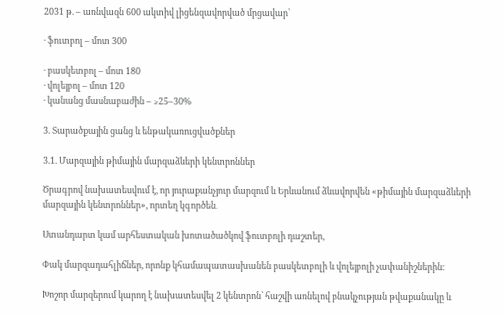2031 թ. – առնվազն 600 ակտիվ լիցենզավորված մրցավար՝

· ֆուտբոլ – մոտ 300

· բասկետբոլ – մոտ 180
· վոլեյբոլ – մոտ 120
· կանանց մասնաբաժին – ≥25–30%

3. Տարածքային ցանց և ենթակառուցվածքներ

3.1. Մարզային թիմային մարզաձևերի կենտրոններ

Ծրագրով նախատեսվում է, որ յուրաքանչյուր մարզում և Երևանում ձևավորվեն «թիմային մարզաձևերի մարզային կենտրոններ», որտեղ կգործեն․

Ստանդարտ կամ արհեստական խոտածածկով ֆուտբոլի դաշտեր,

Փակ մարզադահլիճներ, որոնք կհամապատասխանեն բասկետբոլի և վոլեյբոլի չափանիշներին։

Խոշոր մարզերում կարող է նախատեսվել 2 կենտրոն՝ հաշվի առնելով բնակչության թվաքանակը և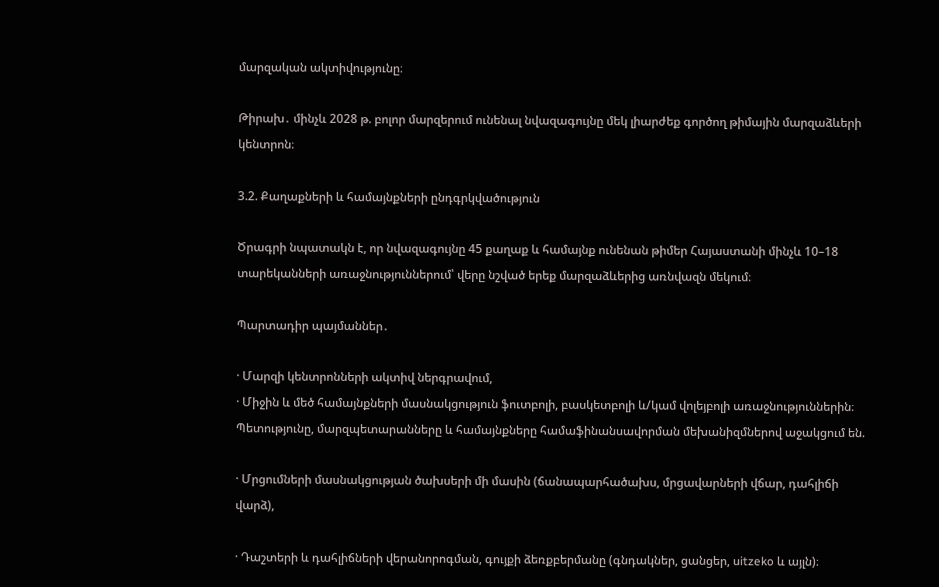մարզական ակտիվությունը։

Թիրախ․ մինչև 2028 թ. բոլոր մարզերում ունենալ նվազագույնը մեկ լիարժեք գործող թիմային մարզաձևերի կենտրոն։

3.2. Քաղաքների և համայնքների ընդգրկվածություն

Ծրագրի նպատակն է, որ նվազագույնը 45 քաղաք և համայնք ունենան թիմեր Հայաստանի մինչև 10–18 տարեկանների առաջնություններում՝ վերը նշված երեք մարզաձևերից առնվազն մեկում։

Պարտադիր պայմաններ․

· Մարզի կենտրոնների ակտիվ ներգրավում,
· Միջին և մեծ համայնքների մասնակցություն ֆուտբոլի, բասկետբոլի և/կամ վոլեյբոլի առաջնություններին։
Պետությունը, մարզպետարանները և համայնքները համաֆինանսավորման մեխանիզմներով աջակցում են.

· Մրցումների մասնակցության ծախսերի մի մասին (ճանապարհածախս, մրցավարների վճար, դահլիճի վարձ),

· Դաշտերի և դահլիճների վերանորոգման, գույքի ձեռքբերմանը (գնդակներ, ցանցեր, սitzeko և այլն)։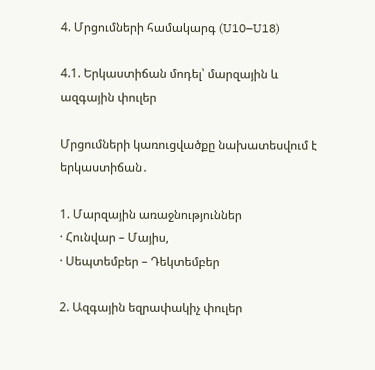4. Մրցումների համակարգ (U10–U18)

4.1. Երկաստիճան մոդել՝ մարզային և ազգային փուլեր

Մրցումների կառուցվածքը նախատեսվում է երկաստիճան․

1. Մարզային առաջնություններ
· Հունվար – Մայիս,
· Սեպտեմբեր – Դեկտեմբեր

2. Ազգային եզրափակիչ փուլեր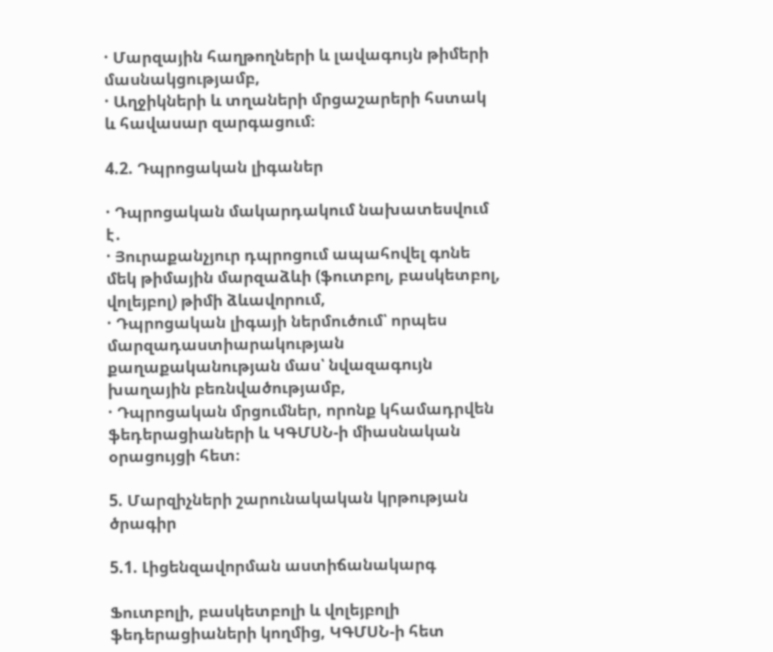· Մարզային հաղթողների և լավագույն թիմերի մասնակցությամբ,
· Աղջիկների և տղաների մրցաշարերի հստակ և հավասար զարգացում։

4.2. Դպրոցական լիգաներ

· Դպրոցական մակարդակում նախատեսվում է․
· Յուրաքանչյուր դպրոցում ապահովել գոնե մեկ թիմային մարզաձևի (ֆուտբոլ, բասկետբոլ, վոլեյբոլ) թիմի ձևավորում,
· Դպրոցական լիգայի ներմուծում՝ որպես մարզադաստիարակության քաղաքականության մաս՝ նվազագույն խաղային բեռնվածությամբ,
· Դպրոցական մրցումներ, որոնք կհամադրվեն ֆեդերացիաների և ԿԳՄՍՆ-ի միասնական օրացույցի հետ։

5. Մարզիչների շարունակական կրթության ծրագիր

5.1. Լիցենզավորման աստիճանակարգ

Ֆուտբոլի, բասկետբոլի և վոլեյբոլի ֆեդերացիաների կողմից, ԿԳՄՍՆ-ի հետ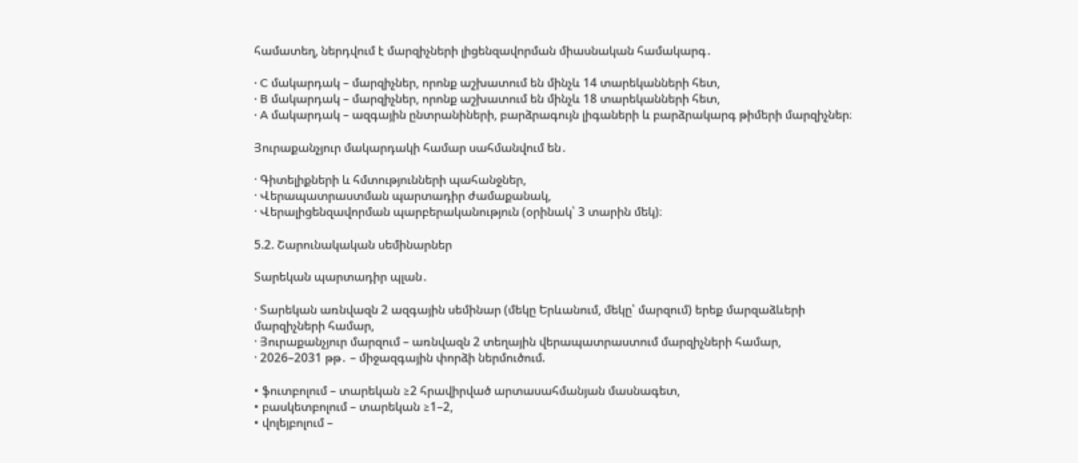համատեղ, ներդվում է մարզիչների լիցենզավորման միասնական համակարգ․

· C մակարդակ – մարզիչներ, որոնք աշխատում են մինչև 14 տարեկանների հետ,
· B մակարդակ – մարզիչներ, որոնք աշխատում են մինչև 18 տարեկանների հետ,
· A մակարդակ – ազգային ընտրանիների, բարձրագույն լիգաների և բարձրակարգ թիմերի մարզիչներ։

Յուրաքանչյուր մակարդակի համար սահմանվում են․

· Գիտելիքների և հմտությունների պահանջներ,
· Վերապատրաստման պարտադիր ժամաքանակ,
· Վերալիցենզավորման պարբերականություն (օրինակ՝ 3 տարին մեկ)։

5.2. Շարունակական սեմինարներ

Տարեկան պարտադիր պլան․

· Տարեկան առնվազն 2 ազգային սեմինար (մեկը Երևանում, մեկը՝ մարզում) երեք մարզաձևերի մարզիչների համար,
· Յուրաքանչյուր մարզում – առնվազն 2 տեղային վերապատրաստում մարզիչների համար,
· 2026–2031 թթ․ – միջազգային փորձի ներմուծում.

• ֆուտբոլում – տարեկան ≥2 հրավիրված արտասահմանյան մասնագետ,
• բասկետբոլում – տարեկան ≥1–2,
• վոլեյբոլում –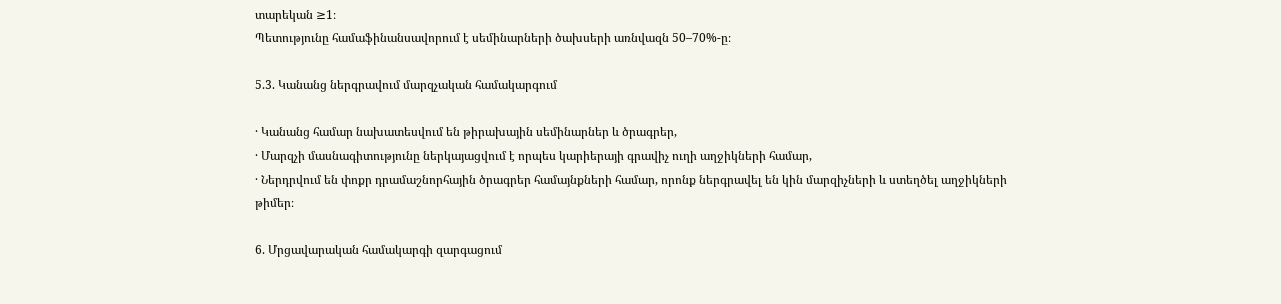տարեկան ≥1։
Պետությունը համաֆինանսավորում է սեմինարների ծախսերի առնվազն 50–70%-ը։

5.3. Կանանց ներգրավում մարզչական համակարգում

· Կանանց համար նախատեսվում են թիրախային սեմինարներ և ծրագրեր,
· Մարզչի մասնագիտությունը ներկայացվում է որպես կարիերայի գրավիչ ուղի աղջիկների համար,
· Ներդրվում են փոքր դրամաշնորհային ծրագրեր համայնքների համար, որոնք ներգրավել են կին մարզիչների և ստեղծել աղջիկների թիմեր։

6. Մրցավարական համակարգի զարգացում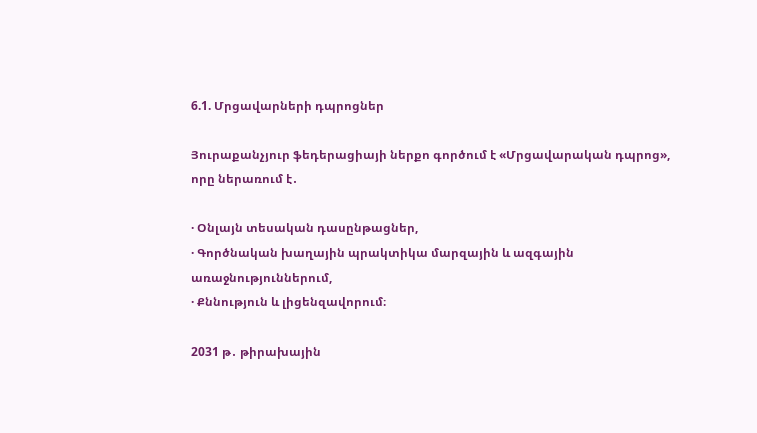6.1. Մրցավարների դպրոցներ

Յուրաքանչյուր ֆեդերացիայի ներքո գործում է «Մրցավարական դպրոց», որը ներառում է․

· Օնլայն տեսական դասընթացներ,
· Գործնական խաղային պրակտիկա մարզային և ազգային առաջնություններում,
· Քննություն և լիցենզավորում։

2031 թ․ թիրախային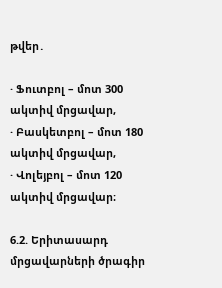թվեր․

· Ֆուտբոլ – մոտ 300 ակտիվ մրցավար,
· Բասկետբոլ – մոտ 180 ակտիվ մրցավար,
· Վոլեյբոլ – մոտ 120 ակտիվ մրցավար։

6.2. Երիտասարդ մրցավարների ծրագիր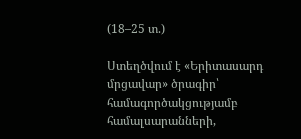(18–25 տ.)

Ստեղծվում է «Երիտասարդ մրցավար» ծրագիր՝ համագործակցությամբ համալսարանների,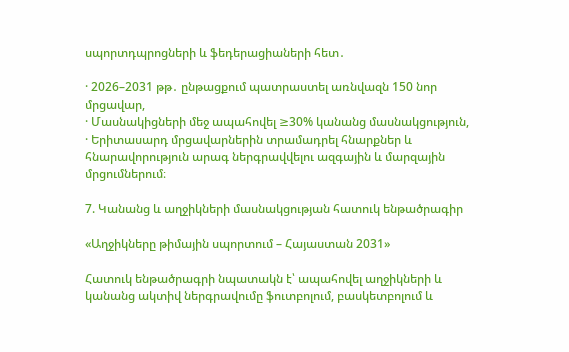սպորտդպրոցների և ֆեդերացիաների հետ․

· 2026–2031 թթ․ ընթացքում պատրաստել առնվազն 150 նոր մրցավար,
· Մասնակիցների մեջ ապահովել ≥30% կանանց մասնակցություն,
· Երիտասարդ մրցավարներին տրամադրել հնարքներ և հնարավորություն արագ ներգրավվելու ազգային և մարզային մրցումներում։

7. Կանանց և աղջիկների մասնակցության հատուկ ենթածրագիր

«Աղջիկները թիմային սպորտում – Հայաստան 2031»

Հատուկ ենթածրագրի նպատակն է՝ ապահովել աղջիկների և կանանց ակտիվ ներգրավումը ֆուտբոլում, բասկետբոլում և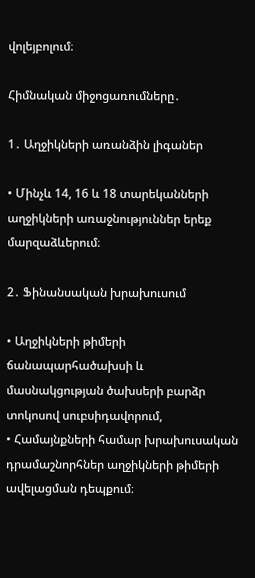վոլեյբոլում։

Հիմնական միջոցառումները․

1․ Աղջիկների առանձին լիգաներ

• Մինչև 14, 16 և 18 տարեկանների աղջիկների առաջնություններ երեք մարզաձևերում։

2․ Ֆինանսական խրախուսում

• Աղջիկների թիմերի ճանապարհածախսի և մասնակցության ծախսերի բարձր տոկոսով սուբսիդավորում,
• Համայնքների համար խրախուսական դրամաշնորհներ աղջիկների թիմերի ավելացման դեպքում։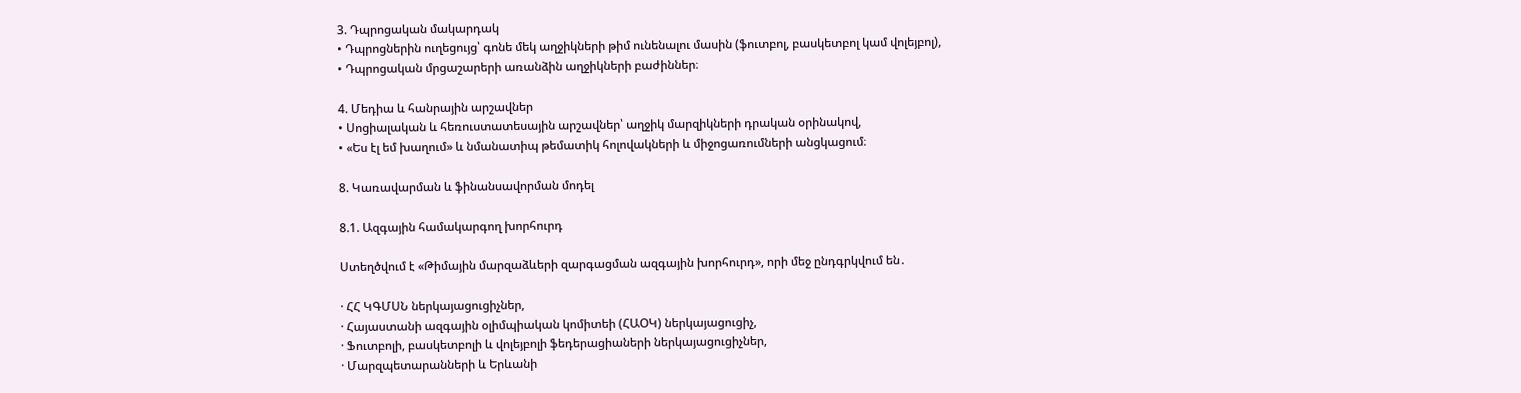3. Դպրոցական մակարդակ
• Դպրոցներին ուղեցույց՝ գոնե մեկ աղջիկների թիմ ունենալու մասին (ֆուտբոլ, բասկետբոլ կամ վոլեյբոլ),
• Դպրոցական մրցաշարերի առանձին աղջիկների բաժիններ։

4. Մեդիա և հանրային արշավներ
• Սոցիալական և հեռուստատեսային արշավներ՝ աղջիկ մարզիկների դրական օրինակով,
• «Ես էլ եմ խաղում» և նմանատիպ թեմատիկ հոլովակների և միջոցառումների անցկացում։

8. Կառավարման և ֆինանսավորման մոդել

8.1. Ազգային համակարգող խորհուրդ

Ստեղծվում է «Թիմային մարզաձևերի զարգացման ազգային խորհուրդ», որի մեջ ընդգրկվում են․

· ՀՀ ԿԳՄՍՆ ներկայացուցիչներ,
· Հայաստանի ազգային օլիմպիական կոմիտեի (ՀԱՕԿ) ներկայացուցիչ,
· Ֆուտբոլի, բասկետբոլի և վոլեյբոլի ֆեդերացիաների ներկայացուցիչներ,
· Մարզպետարանների և Երևանի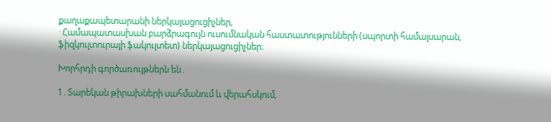քաղաքապետարանի ներկայացուցիչներ,
· Համապատասխան բարձրագույն ուսումնական հաստատությունների (սպորտի համալսարան, ֆիզկուլտուրայի ֆակուլտետ) ներկայացուցիչներ։

Խորհրդի գործառույթներն են․

1․Տարեկան թիրախների սահմանում և վերահսկում,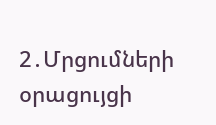2․Մրցումների օրացույցի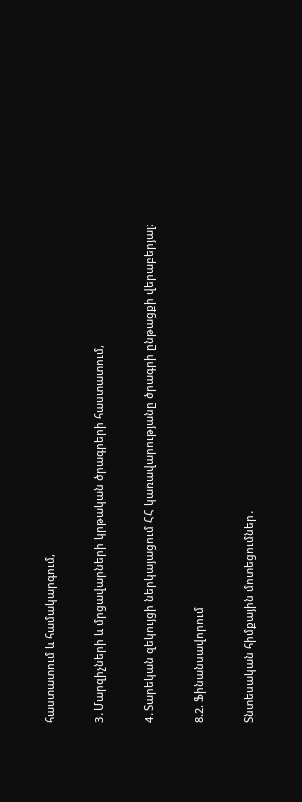հաստատում և համակարգում,

3․Մարզիչների և մրցավարների կրթական ծրագրերի հաստատում,

4․Տարեկան զեկույցի ներկայացում ՀՀ կառավարությանը ծրագրի ընթացքի վերաբերյալ։

8.2. Ֆինանսավորում

Տնտեսական հիմքային մոտեցումներ․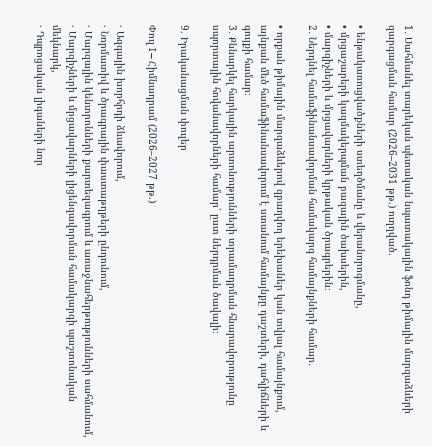1․ Սահմանել տարեկան պետական նպատակային ֆոնդ թիմային մարզաձևերի զարգացման համար (2026–2031 թթ.) ուղղված.

• ենթակառուցվածքների ստեղծմանը և վերանորոգմանը,
• մրցաշարերի կազմակերպման բազային ծախսերին,
• մարզիչների և մրցավարների կրթական ծրագրերին։
2․ Ներդնել համաֆինանսավորման համակարգ համայնքների համար․

• որքան թիմային մարզաձևերով զբաղվող երեխաներ կան տվյալ համայնքում, այնքան մեծ համաֆինանսավորում է ստանում համայնքը դաշտերի, դահլիճների և գույքի համար։
3․ Քննարկել հարկային արտոնությունների տրամադրման հնարավորությունը սպորտային հովանավորների համար՝ ըստ ներդրման ծավալի։

9. Իրականացման փուլեր

Փուլ I – Հիմնադրամ (2026–2027 թթ.)

· Ազգային խորհրդի ձևավորում,
· Նորմատիվ և ծրագրային փաստաթղթերի ընդունում,
· Մարզային կենտրոնների քարտեզագրում և առաջնահերթությունների սահմանում,
· Մարզիչների և մրցավարների լիցենզավորման համակարգի պաշտոնական մեկնարկ,
· Դպրոցական լիգաների նոր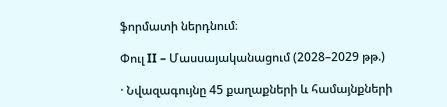ֆորմատի ներդնում։

Փուլ II – Մասսայականացում (2028–2029 թթ.)

· Նվազագույնը 45 քաղաքների և համայնքների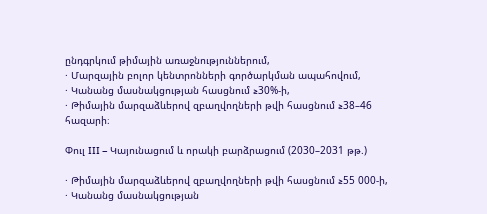ընդգրկում թիմային առաջնություններում,
· Մարզային բոլոր կենտրոնների գործարկման ապահովում,
· Կանանց մասնակցության հասցնում ≥30%-ի,
· Թիմային մարզաձևերով զբաղվողների թվի հասցնում ≥38–46 հազարի։

Փուլ III – Կայունացում և որակի բարձրացում (2030–2031 թթ.)

· Թիմային մարզաձևերով զբաղվողների թվի հասցնում ≥55 000-ի,
· Կանանց մասնակցության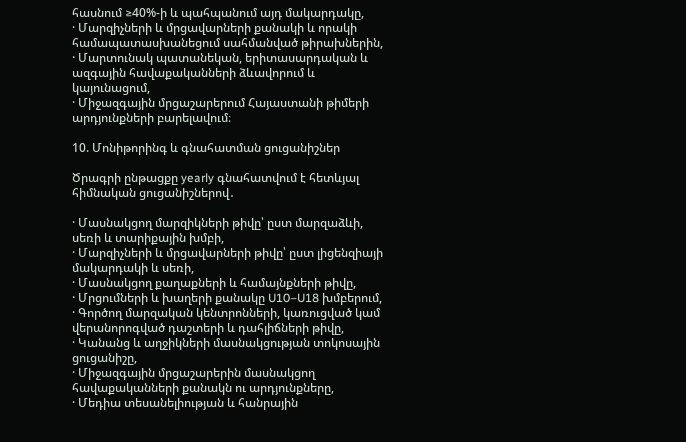հասնում ≥40%-ի և պահպանում այդ մակարդակը,
· Մարզիչների և մրցավարների քանակի և որակի համապատասխանեցում սահմանված թիրախներին,
· Մարտունակ պատանեկան, երիտասարդական և ազգային հավաքականների ձևավորում և կայունացում,
· Միջազգային մրցաշարերում Հայաստանի թիմերի արդյունքների բարելավում։

10. Մոնիթորինգ և գնահատման ցուցանիշներ

Ծրագրի ընթացքը yearly գնահատվում է հետևյալ հիմնական ցուցանիշներով․

· Մասնակցող մարզիկների թիվը՝ ըստ մարզաձևի, սեռի և տարիքային խմբի,
· Մարզիչների և մրցավարների թիվը՝ ըստ լիցենզիայի մակարդակի և սեռի,
· Մասնակցող քաղաքների և համայնքների թիվը,
· Մրցումների և խաղերի քանակը U10–U18 խմբերում,
· Գործող մարզական կենտրոնների, կառուցված կամ վերանորոգված դաշտերի և դահլիճների թիվը,
· Կանանց և աղջիկների մասնակցության տոկոսային ցուցանիշը,
· Միջազգային մրցաշարերին մասնակցող հավաքականների քանակն ու արդյունքները,
· Մեդիա տեսանելիության և հանրային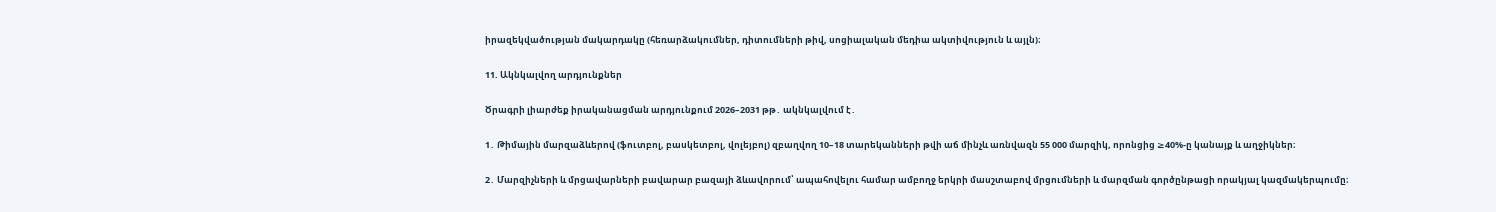իրազեկվածության մակարդակը (հեռարձակումներ, դիտումների թիվ, սոցիալական մեդիա ակտիվություն և այլն)։

11. Ակնկալվող արդյունքներ

Ծրագրի լիարժեք իրականացման արդյունքում 2026–2031 թթ․ ակնկալվում է․

1․ Թիմային մարզաձևերով (ֆուտբոլ, բասկետբոլ, վոլեյբոլ) զբաղվող 10–18 տարեկանների թվի աճ մինչև առնվազն 55 000 մարզիկ, որոնցից ≥40%-ը կանայք և աղջիկներ։

2․ Մարզիչների և մրցավարների բավարար բազայի ձևավորում՝ ապահովելու համար ամբողջ երկրի մասշտաբով մրցումների և մարզման գործընթացի որակյալ կազմակերպումը։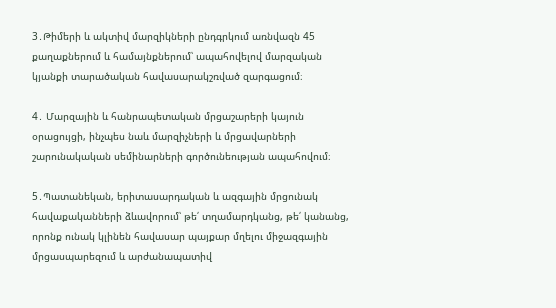3․Թիմերի և ակտիվ մարզիկների ընդգրկում առնվազն 45 քաղաքներում և համայնքներում՝ ապահովելով մարզական կյանքի տարածական հավասարակշռված զարգացում։

4․ Մարզային և հանրապետական մրցաշարերի կայուն օրացույցի, ինչպես նաև մարզիչների և մրցավարների շարունակական սեմինարների գործունեության ապահովում։

5․Պատանեկան, երիտասարդական և ազգային մրցունակ հավաքականների ձևավորում՝ թե՛ տղամարդկանց, թե՛ կանանց, որոնք ունակ կլինեն հավասար պայքար մղելու միջազգային մրցասպարեզում և արժանապատիվ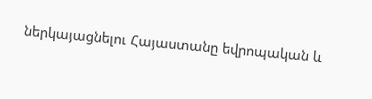ներկայացնելու Հայաստանը եվրոպական և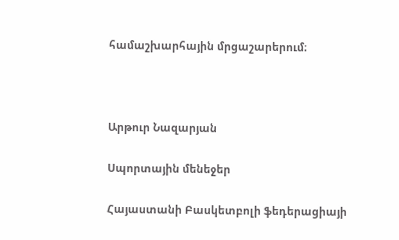համաշխարհային մրցաշարերում։



Արթուր Նազարյան

Սպորտային մենեջեր

Հայաստանի Բասկետբոլի ֆեդերացիայի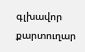գլխավոր քարտուղար